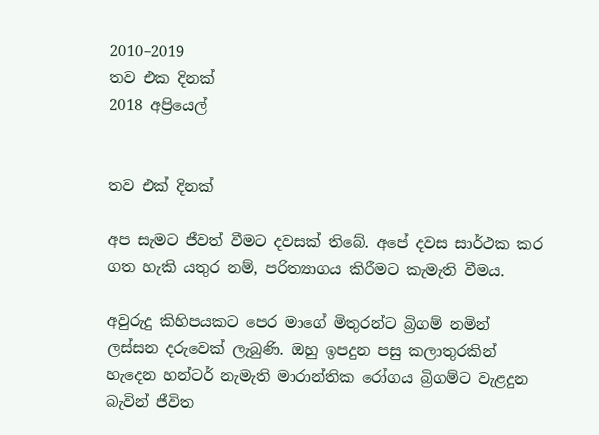2010–2019
තව එක දිනක්
2018 අප්‍රියෙල්


තව එක් දිනක්

අප සැමට ජීවත් වීමට දවසක් තිබේ. අපේ දවස සාර්ථක කර ගත හැකි යතුර නම්, පරිත්‍යාගය කිරීමට කැමැති වීමය.

අවුරුදු කිහිපයකට පෙර මාගේ මිතුරන්ට බ්‍රිගම් නමින් ලස්සන දරුවෙක් ලැබුණි. ඔහු ඉපදුන පසු කලාතුරකින් හැදෙන හන්ටර් නැමැති මාරාන්තික රෝගය බ්‍රිගම්ට වැළදුන බැවින් ජීවිත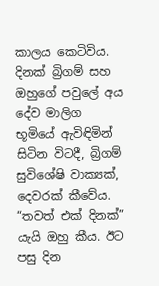කාලය කෙටිවිය. දිනක් බ්‍රිගම් සහ ඔහුගේ පවුලේ අය දේව මාලිග භූමියේ ඇවිඳිමින් සිටින විටදී, බ්‍රිගම් සුවිශේෂි වාක්‍යක්, දෙවරක් කීවේය. “තවත් එක් දිනක්” යැයි ඔහු කීය. ඊට පසු දින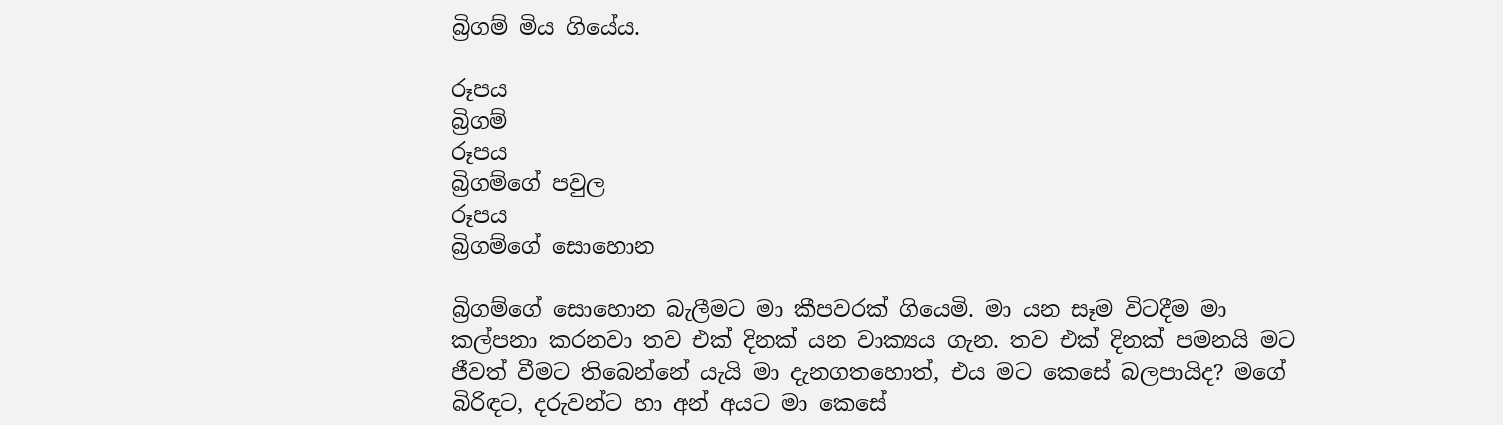බ්‍රිගම් මිය ගියේය.

රූපය
බ්‍රිගම්
රූපය
බ්‍රිගම්ගේ පවුල
රූපය
බ්‍රිගම්ගේ සොහොන

බ්‍රිගම්ගේ සොහොන බැලීමට මා කීපවරක් ගියෙමි. මා යන සෑම විටදීම මා කල්පනා කරනවා තව එක් දිනක් යන වාක්‍යය ගැන. තව එක් දිනක් පමනයි මට ජීවත් වීමට තිබෙන්නේ යැයි මා දැනගතහොත්, එය මට කෙසේ බලපායිද? මගේ බිරිඳට, දරුවන්ට හා අන් අයට මා කෙසේ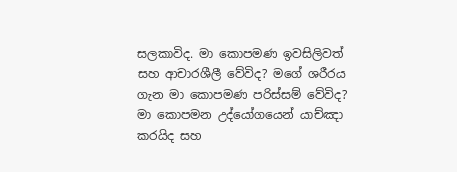සලකාවිද. මා කොපමණ ඉවසිලිවත් සහ ආචාරශීලී වේවිද? මගේ ශරීරය ගැන මා කොපමණ පරිස්සම් වේවිද? මා කොපමන උද්යෝගයෙන් යාච්ඤා කරයිද සහ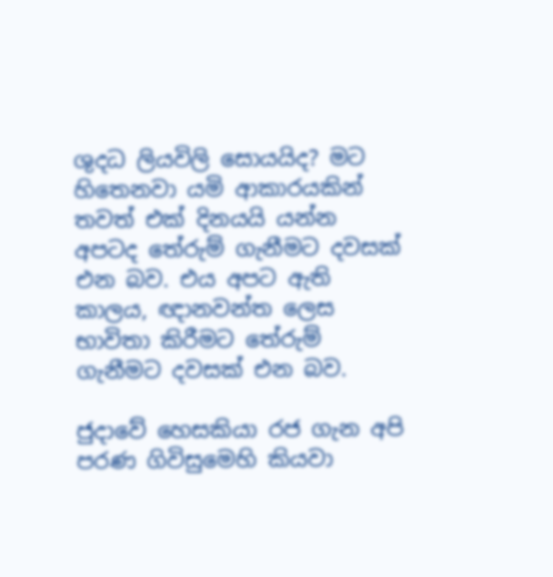ශුදධ ලියවිලි සොයයිද? මට හිතෙනවා යමි ආකාරයකින් තවත් එක් දිනයයි යන්න අපටද තේරුම් ගැනීමට දවසක් එන බව. එය අපට ඇති කාලය, ඥානවන්ත ලෙස භාවිතා කිරීමට තේරුම් ගැනීමට දවසක් එන බව.

ජුදාවේ හෙසකියා රජ ගැන අපි පරණ ගිවිසුමෙහි කියවා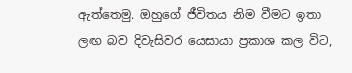ඇත්තෙමු. ඔහුගේ ජීවිතය නිම වීමට ඉතා ලඟ බව දිවැසිවර යෙසායා ප්‍රකාශ කල විට,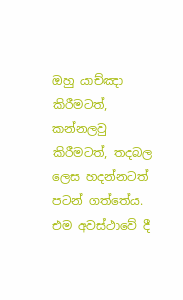ඔහු යාච්ඤා කිරීමටත්, කන්නලවු කිරීමටත්, තදබල ලෙස හදන්නටත් පටන් ගත්තේය. එම අවස්ථාවේ දී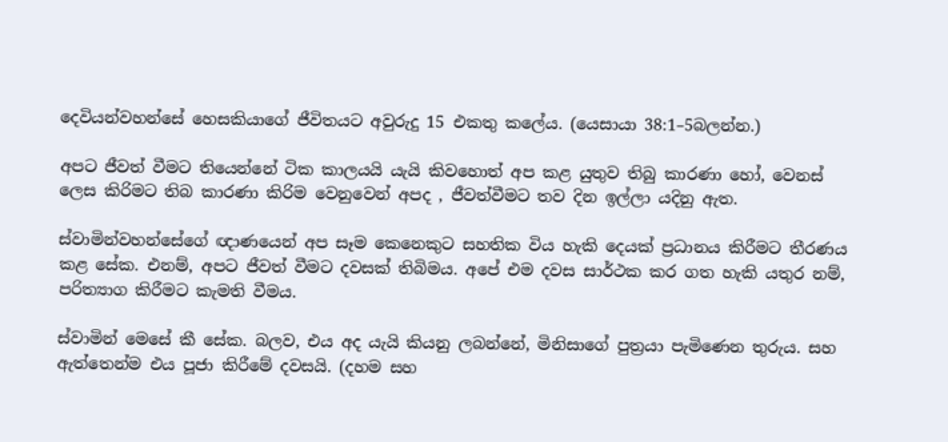දෙවියන්වහන්සේ හෙසකියාගේ ජීවිතයට අවුරුදු 15 එකතු කලේය. (යෙසායා 38:1–5බලන්න.)

අපට ජීවත් වීමට තියෙන්නේ ටික කාලයයි යැයි කිවහොත් අප කළ යුතුව තිබු කාරණා හෝ, වෙනස් ලෙස කිරිමට තිබ කාරණා කිරිම වෙනුවෙන් අපද , ජීවත්වීමට තව දින ඉල්ලා යදිනු ඇත.

ස්වාමින්වහන්සේගේ ඥාණයෙන් අප සෑම කෙනෙකුට සහතික විය හැකි දෙයක් ප්‍රධානය කිරීමට තීරණය කළ සේක. එනම්, අපට ජීවත් වීමට දවසක් තිබිමය. අපේ එම දවස සාර්ථක කර ගත හැකි යතුර නම්, පරිත්‍යාග කිරීමට කැමති වීමය.

ස්වාමින් මෙසේ කී සේක. බලව, එය අද යැයි කියනු ලබන්නේ, මිනිසාගේ පුත්‍රයා පැමිණෙන තුරුය. සහ ඇත්තෙන්ම එය පූජා කිරීමේ දවසයි. (දහම සහ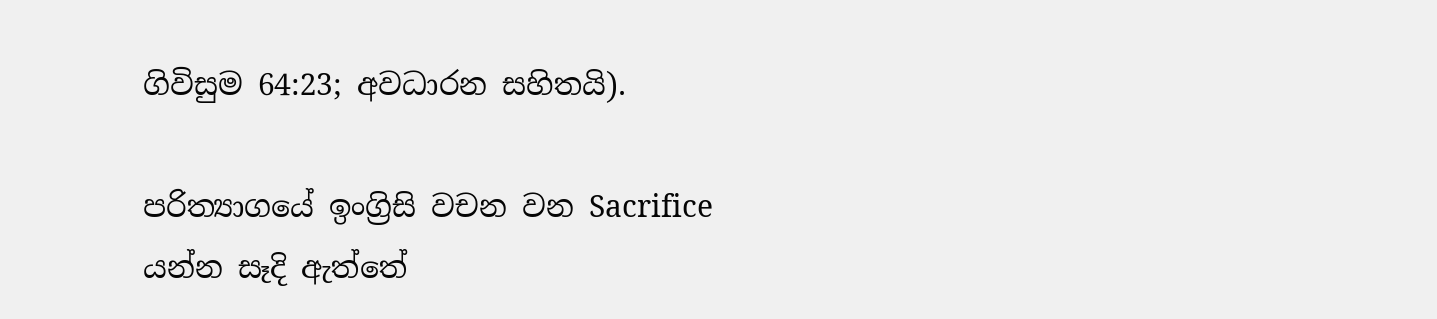ගිවිසුම 64:23; අවධාරන සහිතයි).

පරිත්‍යාගයේ ඉංග්‍රිසි වචන වන Sacrifice යන්න සෑදි ඇත්තේ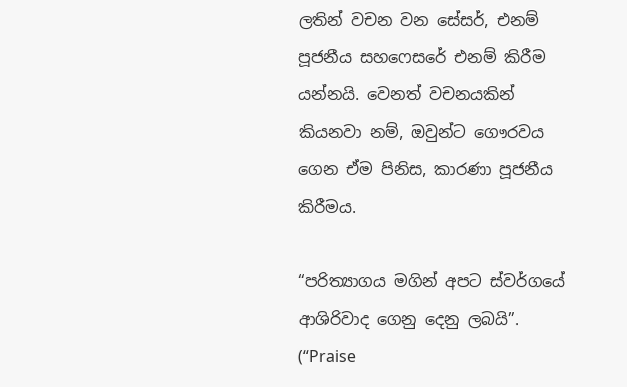ලතින් වචන වන සේසර්, එනම් පූජනීය සහෆෙසරේ එනම් කිරීම යන්නයි. වෙනත් වචනයකින් කියනවා නම්, ඔවුන්ට ගෞරවය ගෙන ඒම පිනිස, කාරණා පූජනීය කිරීමය.

“පරිත්‍යාගය මගින් අපට ස්වර්ගයේ ආශිරිවාද ගෙනු දෙනු ලබයි”. (“Praise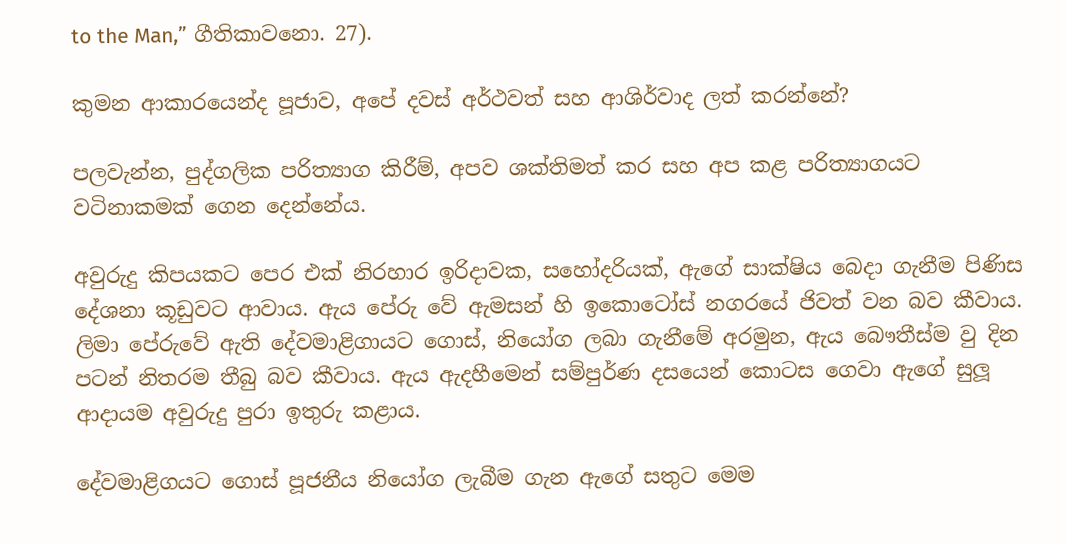to the Man,” ගීතිකාවනො. 27).

කුමන ආකාරයෙන්ද පූජාව, අපේ දවස් අර්ථවත් සහ ආශිර්වාද ලත් කරන්නේ?

පලවැන්න, පුද්ගලික පරිත්‍යාග කිරීම්, අපව ශක්තිමත් කර සහ අප කළ පරිත්‍යාගයට වටිනාකමක් ගෙන දෙන්නේය.

අවුරුදු කිපයකට පෙර එක් නිරහාර ඉරිදාවක, සහෝදරියක්, ඇගේ සාක්ෂිය බෙදා ගැනීම පිණිස දේශනා කූඩුවට ආවාය. ඇය පේරු වේ ඇමසන් හි ඉකොටෝස් නගරයේ ජිවත් වන බව කීවාය. ලිමා පේරුවේ ඇති දේවමාළිගායට ගොස්, නියෝග ලබා ගැනීමේ අරමුන, ඇය බෞතීස්ම වු දින පටන් නිතරම තීබු බව කීවාය. ඇය ඇදහීමෙන් සම්පුර්ණ දසයෙන් කොටස ගෙවා ඇගේ සුලූ ආදායම අවුරුදු පුරා ඉතුරු කළාය.

දේවමාළිගයට ගොස් පූජනීය නියෝග ලැබීම ගැන ඇගේ සතුට මෙම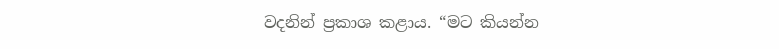වදනින් ප්‍රකාශ කළාය. “මට කියන්න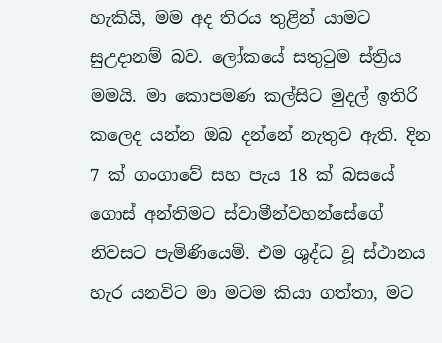හැකියි, මම අද තිරය තුළින් යාමට සුඋදානම් බව. ලෝකයේ සතුටුම ස්ත්‍රිය මමයි. මා කොපමණ කල්සිට මුදල් ඉතිරි කලෙද යන්න ඔබ දන්නේ නැතුව ඇති. දින 7 ක් ගංගාවේ සහ පැය 18 ක් බසයේ ගොස් අන්තිමට ස්වාමීන්වහන්සේගේ නිවසට පැමිණියෙමි. එම ශුද්ධ වූ ස්ථානය හැර යනවිට මා මටම කියා ගත්තා, මට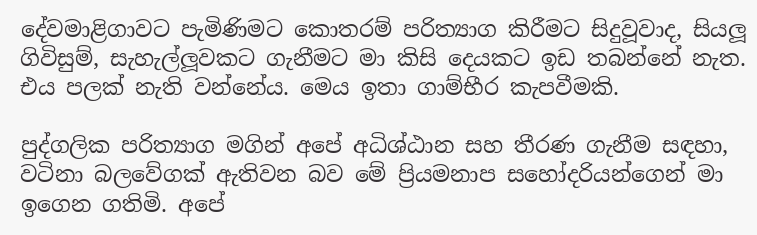දේවමාළිගාවට පැමිණිමට කොතරම් පරිත්‍යාග කිරීමට සිදුවූවාද, සියලූ ගිවිසුම්, සැහැල්ලූවකට ගැනීමට මා කිසි දෙයකට ඉඩ තබන්නේ නැත. එය පලක් නැති වන්නේය. මෙය ඉතා ගාම්භීර කැපවීමකි.

පුද්ගලික පරිත්‍යාග මගින් අපේ අධිශ්ඨාන සහ තීරණ ගැනීම සඳහා, වටිනා බලවේගක් ඇතිවන බව මේ ප්‍රියමනාප සහෝදරියන්ගෙන් මා ඉගෙන ගතිමි. අපේ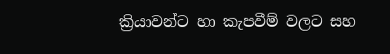ක්‍රියාවන්ට හා කැපවීම් වලට සහ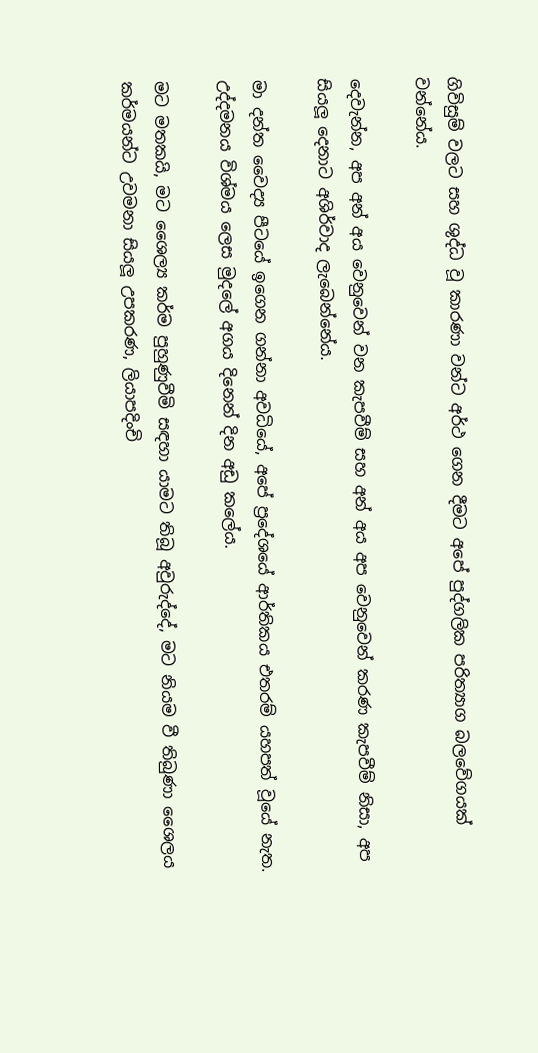ගිවිසුම් වලට සහ ශුද්ධ වූ කාරණා වන්ට අර්ථ ගෙන දීමට අපේ පුද්ගලික පරිත්‍යාග බලවේගයක් වන්නේය.

දෙවැන්න, අප අන් අය වෙනුවෙන් වන කැපවීම් සහ අන් අය අප වෙනුවෙන් කරණ කැපවීම් නිසා, අප සියලූ දෙනාට අශිර්වාද ලැබෙන්නේය.

මා දන්ත වෛද්‍ය පීටයේ ඉගෙන ගන්නා අවධියේ, අපේ ප්‍රදේශයේ ආර්තිකය එතරම් යහපත් වූයේ නැත. උද්දමනය විශ්මය ලෙස මුදලේ අගය දිනෙන් දින අඩු කලේය.

මට මතකයි, මට ශෛල්‍ය කර්ම පුහුණුවීමි සඳහා යාමට තිබූ අවුරුද්දේ, මට නියම වී තිබුණා ශෛලය කර්මයන්ට උවමනා සියලූ උපකරණ, ලියාපදිංචි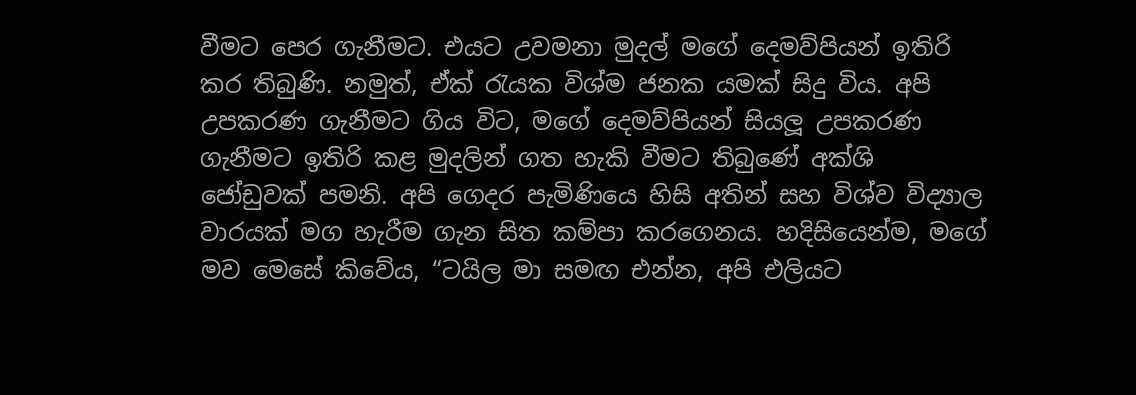වීමට පෙර ගැනීමට. එයට උවමනා මුදල් මගේ දෙමව්පියන් ඉතිරි කර තිබුණි. නමුත්, ඒක් රැයක විශ්ම ජනක යමක් සිදු විය. අපි උපකරණ ගැනීමට ගිය විට, මගේ දෙමව්පියන් සියලූ උපකරණ ගැනීමට ඉතිරි කළ මුදලින් ගත හැකි වීමට තිබුණේ අක්ශි ජෝඩුවක් පමනි. අපි ගෙදර පැමිණියෙ හිසි අතින් සහ විශ්ව විද්‍යාල වාරයක් මග හැරීම ගැන සිත කම්පා කරගෙනය. හදිසියෙන්ම, මගේ මව මෙසේ කිවේය, “ටයිල මා සමඟ එන්න, අපි එලියට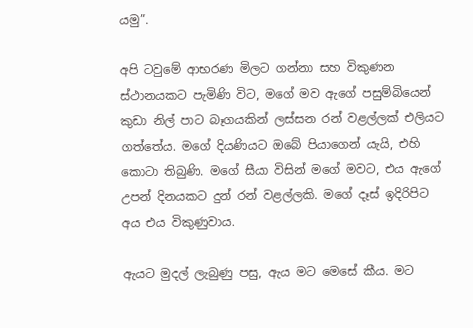යමු”.

අපි ටවුමේ ආභරණ මිලට ගන්නා සහ විකුණන ස්ථානයකට පැමිණි විට, මගේ මව ඇගේ පසුම්බියෙන් කුඩා නිල් පාට බෑගයකින් ලස්සන රන් වළල්ලක් එලියට ගත්තේය. මගේ දියණියට ඔබේ පියාගෙන් යැයි, එහි කොටා තිබුණි. මගේ සීයා විසින් මගේ මවට, එය ඇගේ උපන් දිනයකට දුන් රන් වළල්ලකි. මගේ දෑස් ඉදිරිපිට අය එය විකුණුවාය.

ඇයට මුදල් ලැබුණු පසු, ඇය මට මෙසේ කීය. මට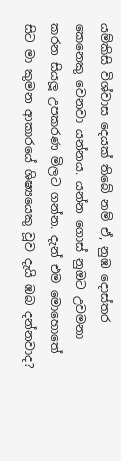යම්කිසි විශ්වාස දෙයක් තිබේ නම් ඒ, නුඹ දොස්තර කෙනෙකු වෙනවා යන්නය. යන්න ගොස් නුඔට උවමනා කරන සියලූ උපකරණ මිලට ගන්න. දැන් එම මොහොතේ සිට මා කුමන ආකාරයේ ශිෂ්‍යයෙකු වූව දැයි ඹබ දන්නවාද?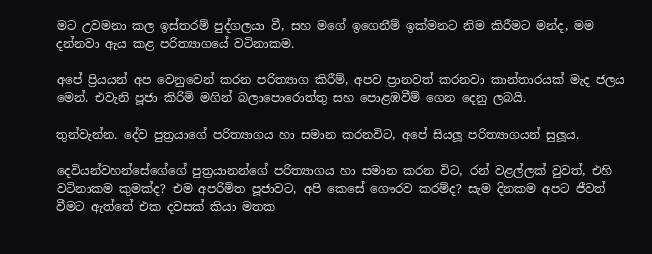මට උවමනා කල ඉස්තරම් පුද්ගලයා වී, සහ මගේ ඉගෙනීම් ඉක්මනට නිම කිරීමට මන්ද, මම දන්නවා ඇය කළ පරිත්‍යාගයේ වටිනාකම.

අපේ ප්‍රියයන් අප වෙනුවෙන් කරන පරිත්‍යාග කිරීම්, අපව ප්‍රානවත් කරනවා කාන්තාරයක් මැද ජලය මෙන්. එවැනි පූජා කිරිමි මගින් බලාපොරොත්තු සහ පොළඹවීම් ගෙන දෙනු ලබයි.

තුන්වැන්න. දේව පුත්‍රයාගේ පරිත්‍යාගය හා සමාන කරනවිට, අපේ සියලූ පරිත්‍යාගයන් සුලූය.

දෙවියන්වහන්සේගේගේ පුත්‍රයානන්ගේ පරිත්‍යාගය හා සමාන කරන විට, රන් වළල්ලක් වුවත්, එහි වටිනාකම කුමක්ද? එම අපරිමිත පූජාවට, අපි කෙසේ ගෞරව කරම්ද? සැම දිනකම අපට ජීවත් වීමට ඇත්තේ එක දවසක් කියා මතක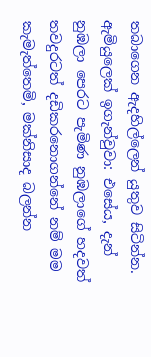තබාගෙන ඇදහිල්ලෙන් යුතුව සිටින්න. ඇමියුලෙක් ඉගැන්වුවා: එසේය, දැන් නුඹලා පෙරට පැමිණ නුඹලාගේ හදවත් තවදුරටත් දඩිකරනොගන්නේ නම් මම කැමැත්තෙමි, මක්නිසාද බලන්න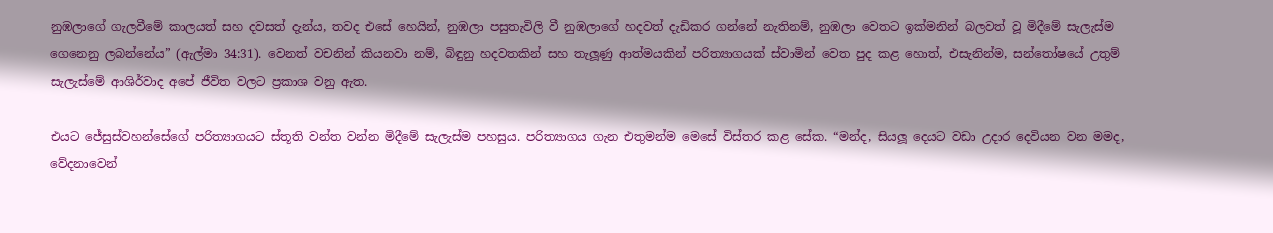නුඹලාගේ ගැලවීමේ කාලයත් සහ දවසත් දැන්ය, තවද එසේ හෙයින්, නුඹලා පසුතැවිලි වී නුඹලාගේ හදවත් දැඩිකර ගන්නේ නැතිනම්, නුඹලා වෙතට ඉක්මනින් බලවත් වූ මිදීමේ සැලැස්ම ගෙනෙනු ලබන්නේය” (ඇල්මා 34:31). වෙනත් වචනින් කියනවා නම්, බිඳුනු හදවතකින් සහ තැලූණු ආත්මයකින් පරිත්‍යාගයක් ස්වාමින් වෙත පුද කළ හොත්, එසැනින්ම, සන්තෝෂයේ උතුම් සැලැස්මේ ආශිර්වාද අපේ ජීවිත වලට ප්‍රකාශ වනු ඇත.

එයට ජේසුස්වහන්සේගේ පරිත්‍යාගයට ස්තූති වන්ත වන්න මිදීමේ සැලැස්ම පහසුය. පරිත්‍යාගය ගැන එතුමන්ම මෙසේ විස්තර කළ සේක. “මන්ද, සියලූ දෙයට වඩා උදාර දෙවියන වන මමද, වේදනාවෙන්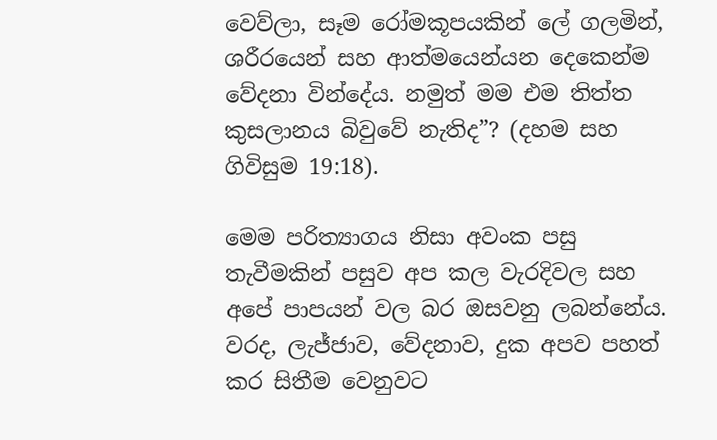වෙව්ලා, සෑම රෝමකූපයකින් ලේ ගලමින්, ශරීරයෙන් සහ ආත්මයෙන්යන දෙකෙන්ම වේදනා වින්දේය. නමුත් මම එම තිත්ත කුසලානය බිවුවේ නැතිද”? (දහම සහ ගිවිසුම 19:18).

මෙම පරිත්‍යාගය නිසා අවංක පසු තැවීමකින් පසුව අප කල වැරදිවල සහ අපේ පාපයන් වල බර ඔසවනු ලබන්නේය. වරද, ලැජ්ජාව, වේදනාව, දුක අපව පහත් කර සිතීම වෙනුවට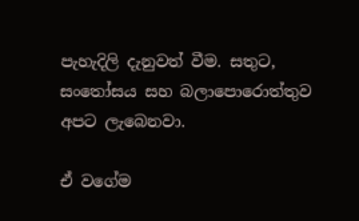පැහැදිලි දැනුවත් වීම. සතුට, සංතෝසය සහ බලාපොරොත්තුව අපට ලැබෙනවා.

ඒ වගේම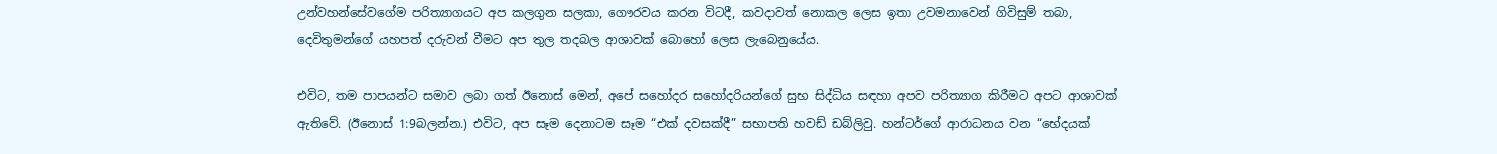උන්වහන්සේවගේම පරිත්‍යාගයට අප කලගුන සලකා, ගෞරවය කරන විටදී, කවදාවත් නොකල ලෙස ඉතා උවමනාවෙන් ගිවිසුම් තබා, දෙවිතුමන්ගේ යහපත් දරුවන් වීමට අප තුල තදබල ආශාවක් බොහෝ ලෙස ලැබෙනුයේය.

එවිට, තම පාපයන්ට සමාව ලබා ගත් ඊනොස් මෙන්, අපේ සහෝදර සහෝදරියන්ගේ සුභ සිද්ධිය සඳහා අපව පරිත්‍යාග කිරීමට අපට ආශාවක් ඇතිවේ. (ඊනොස් 1:9බලන්න.) එවිට, අප සෑම දෙනාටම සෑම “එක් දවසක්දී” සභාපති හවඩ් ඩබ්ලිවු. හන්ටර්ගේ ආරාධනය වන “භේදයක්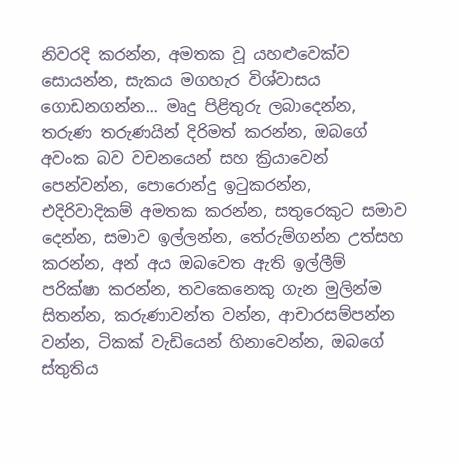නිවරදි කරන්න, අමතක වූ යහළුවෙක්ව සොයන්න, සැකය මගහැර විශ්වාසය ගොඩනගන්න... මෘදු පිළිතුරු ලබාදෙන්න, තරුණ තරුණයින් දිරිමත් කරන්න, ඔබගේ අවංක බව වචනයෙන් සහ ක්‍රියාවෙන් පෙන්වන්න, පොරොන්දු ඉටුකරන්න, එදිරිවාදිකම් අමතක කරන්න, සතුරෙකුට සමාව දෙන්න, සමාව ඉල්ලන්න, තේරුම්ගන්න උත්සහ කරන්න, අන් අය ඔබවෙත ඇති ඉල්ලීම් පරික්ෂා කරන්න, තවකෙනෙකු ගැන මුලින්ම සිතන්න, කරුණාවන්ත වන්න, ආචාරසම්පන්න වන්න, ටිකක් වැඩියෙන් හිනාවෙන්න, ඔබගේ ස්තුතිය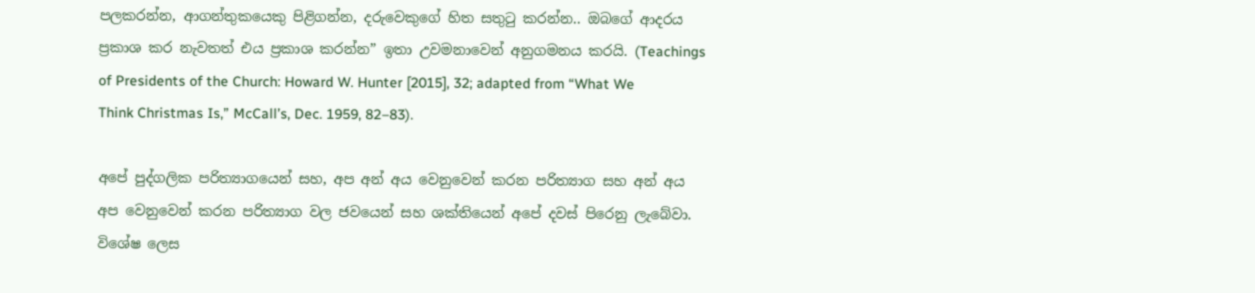පලකරන්න, ආගන්තුකයෙකු පිළිගන්න, දරුවෙකුගේ හිත සතුටු කරන්න.. ඔබගේ ආදරය ප්‍රකාශ කර නැවතත් එය ප්‍රකාශ කරන්න” ඉතා උවමනාවෙන් අනුගමනය කරයි. (Teachings of Presidents of the Church: Howard W. Hunter [2015], 32; adapted from “What We Think Christmas Is,” McCall’s, Dec. 1959, 82–83).

අපේ පුද්ගලික පරිත්‍යාගයෙන් සහ, අප අන් අය වෙනුවෙන් කරන පරිත්‍යාග සහ අන් අය අප වෙනුවෙන් කරන පරිත්‍යාග වල ජවයෙන් සහ ශක්තියෙන් අපේ දවස් පිරෙනු ලැබේවා. විශේෂ ලෙස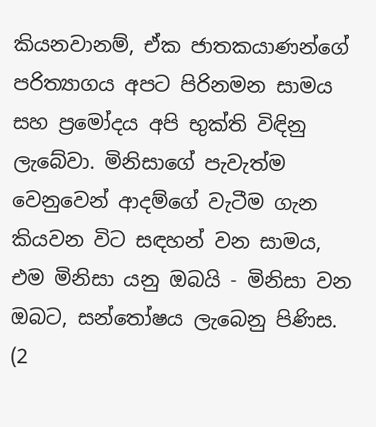කියනවානම්, ඒක ජාතකයාණන්ගේ පරිත්‍යාගය අපට පිරිනමන සාමය සහ ප්‍රමෝදය අපි භුක්ති විඳිනු ලැබේවා. මිනිසාගේ පැවැත්ම වෙනුවෙන් ආදම්ගේ වැටීම ගැන කියවන විට සඳහන් වන සාමය, එම මිනිසා යනු ඔබයි - මිනිසා වන ඔබට, සන්තෝෂය ලැබෙනු පිණිස. (2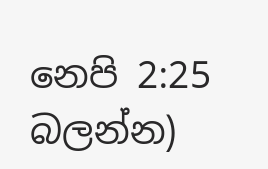නෙපි 2:25 බලන්න)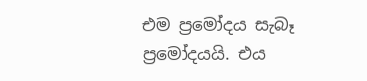එම ප්‍රමෝදය සැබෑ ප්‍රමෝදයයි. එය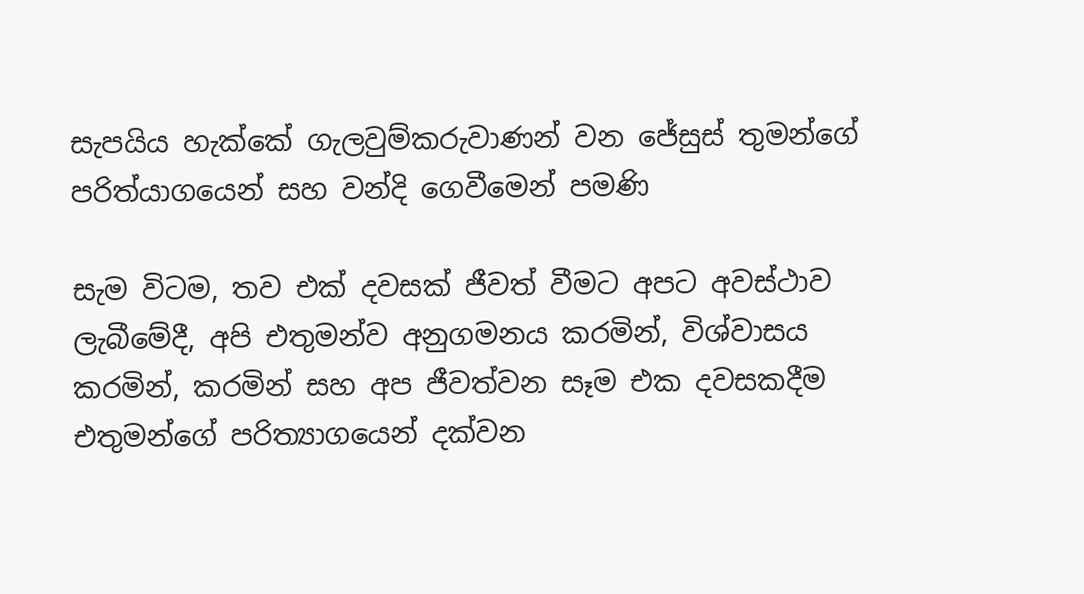සැපයිය හැක්කේ ගැලවුම්කරුවාණන් වන ජේසුස් තුමන්ගේ පරිත්යාගයෙන් සහ වන්දි ගෙවීමෙන් පමණි

සැම විටම, තව එක් දවසක් ජීවත් වීමට අපට අවස්ථාව ලැබීමේදී, අපි එතුමන්ව අනුගමනය කරමින්, විශ්වාසය කරමින්, කරමින් සහ අප ජීවත්වන සෑම එක දවසකදීම එතුමන්ගේ පරිත්‍යාගයෙන් දක්වන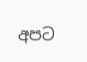අපට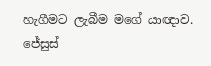හැගීමට ලැබීම මගේ යාඥාව. ජේසුස්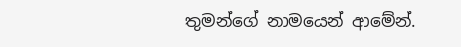තුමන්ගේ නාමයෙන් ආමේන්.